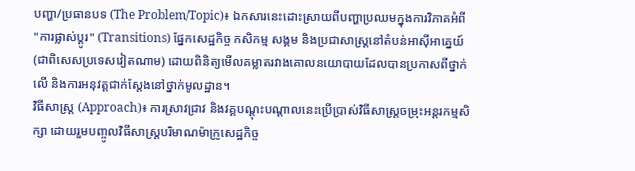បញ្ហា/ប្រធានបទ (The Problem/Topic)៖ ឯកសារនេះដោះស្រាយពីបញ្ហាប្រឈមក្នុងការវិភាគអំពី "ការផ្លាស់ប្តូរ" (Transitions) ផ្នែកសេដ្ឋកិច្ច កសិកម្ម សង្គម និងប្រជាសាស្ត្រនៅតំបន់អាស៊ីអាគ្នេយ៍ (ជាពិសេសប្រទេសវៀតណាម) ដោយពិនិត្យមើលគម្លាតរវាងគោលនយោបាយដែលបានប្រកាសពីថ្នាក់លើ និងការអនុវត្តជាក់ស្តែងនៅថ្នាក់មូលដ្ឋាន។
វិធីសាស្ត្រ (Approach)៖ ការស្រាវជ្រាវ និងវគ្គបណ្តុះបណ្តាលនេះប្រើប្រាស់វិធីសាស្ត្រចម្រុះអន្តរកម្មសិក្សា ដោយរួមបញ្ចូលវិធីសាស្ត្របរិមាណម៉ាក្រូសេដ្ឋកិច្ច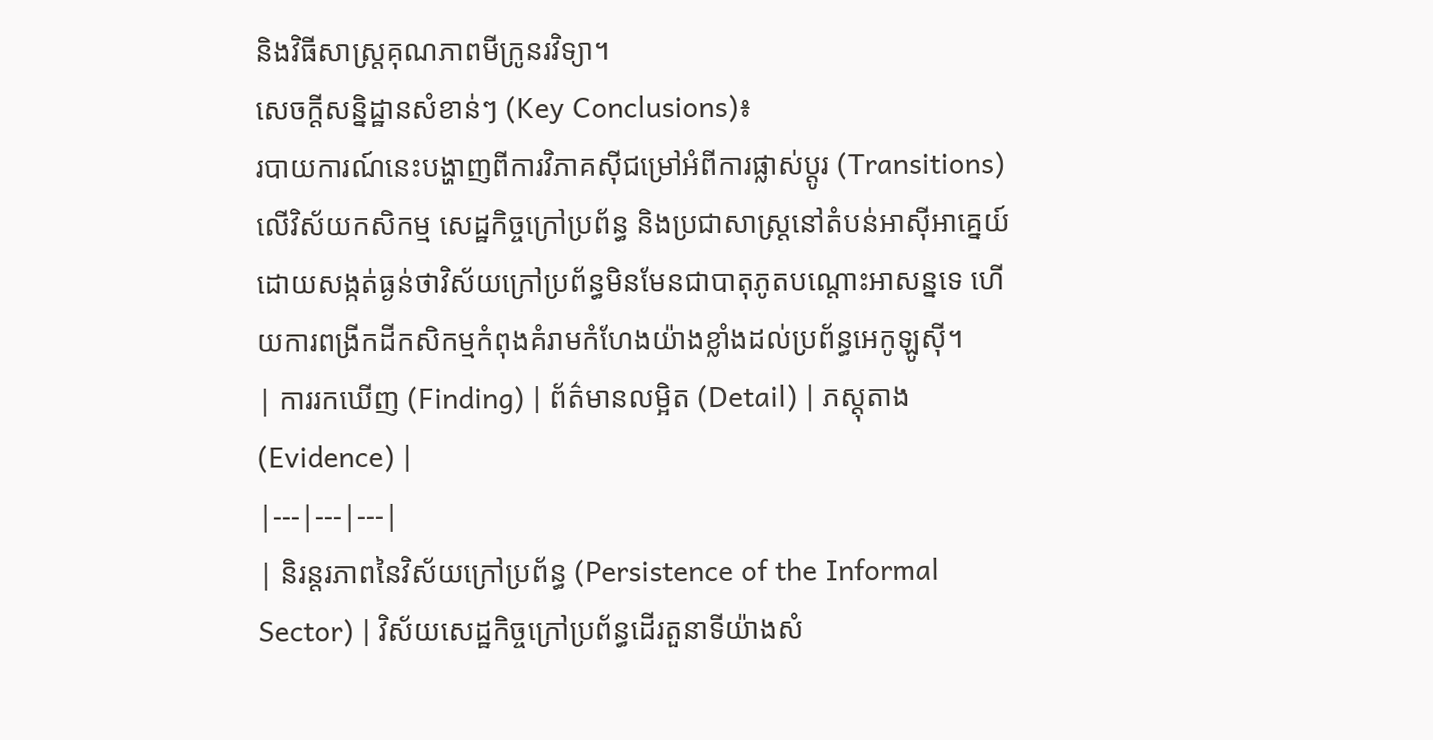និងវិធីសាស្ត្រគុណភាពមីក្រូនរវិទ្យា។
សេចក្តីសន្និដ្ឋានសំខាន់ៗ (Key Conclusions)៖
របាយការណ៍នេះបង្ហាញពីការវិភាគស៊ីជម្រៅអំពីការផ្លាស់ប្តូរ (Transitions) លើវិស័យកសិកម្ម សេដ្ឋកិច្ចក្រៅប្រព័ន្ធ និងប្រជាសាស្ត្រនៅតំបន់អាស៊ីអាគ្នេយ៍ ដោយសង្កត់ធ្ងន់ថាវិស័យក្រៅប្រព័ន្ធមិនមែនជាបាតុភូតបណ្តោះអាសន្នទេ ហើយការពង្រីកដីកសិកម្មកំពុងគំរាមកំហែងយ៉ាងខ្លាំងដល់ប្រព័ន្ធអេកូឡូស៊ី។
| ការរកឃើញ (Finding) | ព័ត៌មានលម្អិត (Detail) | ភស្តុតាង (Evidence) |
|---|---|---|
| និរន្តរភាពនៃវិស័យក្រៅប្រព័ន្ធ (Persistence of the Informal Sector) | វិស័យសេដ្ឋកិច្ចក្រៅប្រព័ន្ធដើរតួនាទីយ៉ាងសំ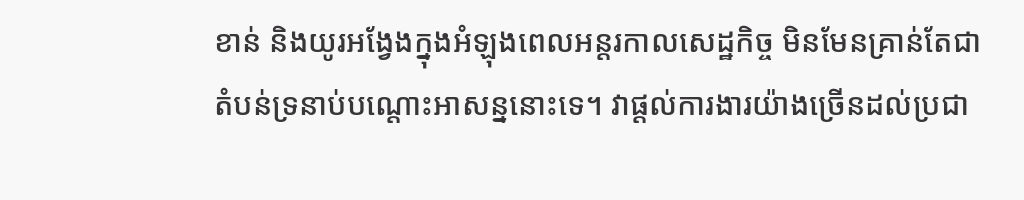ខាន់ និងយូរអង្វែងក្នុងអំឡុងពេលអន្តរកាលសេដ្ឋកិច្ច មិនមែនគ្រាន់តែជាតំបន់ទ្រនាប់បណ្តោះអាសន្ននោះទេ។ វាផ្តល់ការងារយ៉ាងច្រើនដល់ប្រជា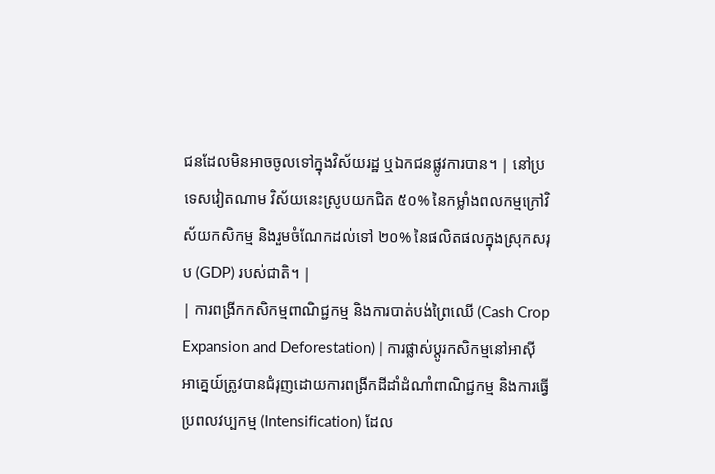ជនដែលមិនអាចចូលទៅក្នុងវិស័យរដ្ឋ ឬឯកជនផ្លូវការបាន។ | នៅប្រទេសវៀតណាម វិស័យនេះស្រូបយកជិត ៥០% នៃកម្លាំងពលកម្មក្រៅវិស័យកសិកម្ម និងរួមចំណែកដល់ទៅ ២០% នៃផលិតផលក្នុងស្រុកសរុប (GDP) របស់ជាតិ។ |
| ការពង្រីកកសិកម្មពាណិជ្ជកម្ម និងការបាត់បង់ព្រៃឈើ (Cash Crop Expansion and Deforestation) | ការផ្លាស់ប្តូរកសិកម្មនៅអាស៊ីអាគ្នេយ៍ត្រូវបានជំរុញដោយការពង្រីកដីដាំដំណាំពាណិជ្ជកម្ម និងការធ្វើប្រពលវប្បកម្ម (Intensification) ដែល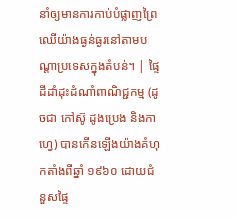នាំឲ្យមានការកាប់បំផ្លាញព្រៃឈើយ៉ាងធ្ងន់ធ្ងរនៅតាមបណ្តាប្រទេសក្នុងតំបន់។ | ផ្ទៃដីដាំដុះដំណាំពាណិជ្ជកម្ម (ដូចជា កៅស៊ូ ដូងប្រេង និងកាហ្វេ) បានកើនឡើងយ៉ាងគំហុកតាំងពីឆ្នាំ ១៩៦០ ដោយជំនួសផ្ទៃ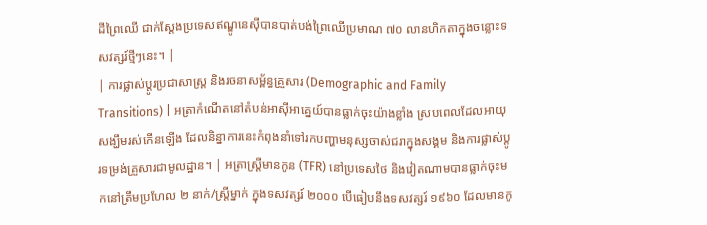ដីព្រៃឈើ ជាក់ស្តែងប្រទេសឥណ្ឌូនេស៊ីបានបាត់បង់ព្រៃឈើប្រមាណ ៧០ លានហិកតាក្នុងចន្លោះទសវត្សរ៍ថ្មីៗនេះ។ |
| ការផ្លាស់ប្តូរប្រជាសាស្ត្រ និងរចនាសម្ព័ន្ធគ្រួសារ (Demographic and Family Transitions) | អត្រាកំណើតនៅតំបន់អាស៊ីអាគ្នេយ៍បានធ្លាក់ចុះយ៉ាងខ្លាំង ស្របពេលដែលអាយុសង្ឃឹមរស់កើនឡើង ដែលនិន្នាការនេះកំពុងនាំទៅរកបញ្ហាមនុស្សចាស់ជរាក្នុងសង្គម និងការផ្លាស់ប្តូរទម្រង់គ្រួសារជាមូលដ្ឋាន។ | អត្រាស្ត្រីមានកូន (TFR) នៅប្រទេសថៃ និងវៀតណាមបានធ្លាក់ចុះមកនៅត្រឹមប្រហែល ២ នាក់/ស្ត្រីម្នាក់ ក្នុងទសវត្សរ៍ ២០០០ បើធៀបនឹងទសវត្សរ៍ ១៩៦០ ដែលមានកូ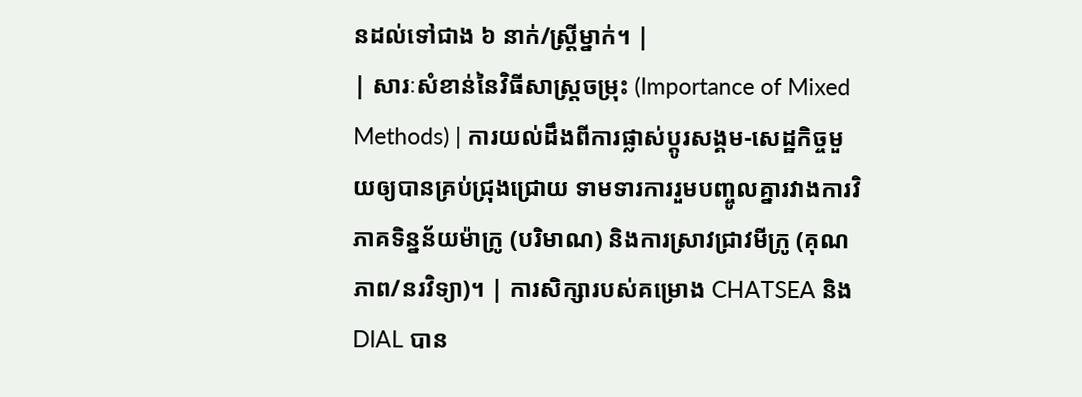នដល់ទៅជាង ៦ នាក់/ស្ត្រីម្នាក់។ |
| សារៈសំខាន់នៃវិធីសាស្ត្រចម្រុះ (Importance of Mixed Methods) | ការយល់ដឹងពីការផ្លាស់ប្តូរសង្គម-សេដ្ឋកិច្ចមួយឲ្យបានគ្រប់ជ្រុងជ្រោយ ទាមទារការរួមបញ្ចូលគ្នារវាងការវិភាគទិន្នន័យម៉ាក្រូ (បរិមាណ) និងការស្រាវជ្រាវមីក្រូ (គុណភាព/នរវិទ្យា)។ | ការសិក្សារបស់គម្រោង CHATSEA និង DIAL បាន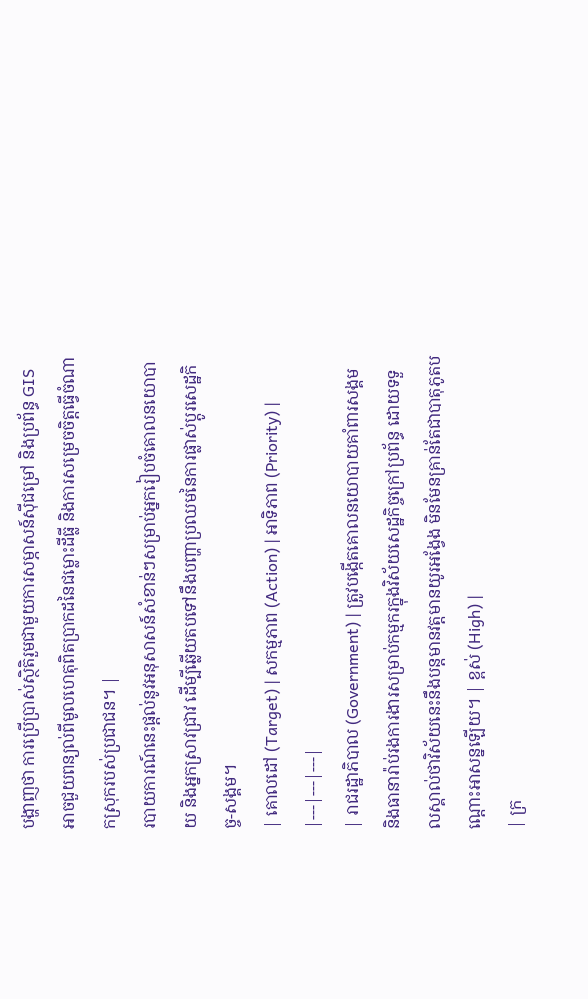បង្ហាញថា ការប្រើប្រាស់ស្ថិតិរួមជាមួយការសម្ភាសន៍ស៊ីជម្រៅ និងប្រព័ន្ធ GIS អាចជួយពន្យល់ពីមូលហេតុពិតប្រាកដនៃជម្លោះដីធ្លី និងការសម្រេចចិត្តធ្វើចំណាកស្រុករបស់ប្រជាជន។ |
របាយការណ៍នេះផ្តល់នូវអនុសាសន៍សំខាន់ៗសម្រាប់អ្នករៀបចំគោលនយោបាយ និងអ្នកស្រាវជ្រាវ ដើម្បីឆ្លើយតបទៅនឹងបញ្ហាប្រឈមនៃការផ្លាស់ប្តូរសេដ្ឋកិច្ច-សង្គម។
| គោលដៅ (Target) | សកម្មភាព (Action) | អាទិភាព (Priority) |
|---|---|---|
| រាជរដ្ឋាភិបាល (Government) | ត្រូវបង្កើតគោលនយោបាយគាំពារសង្គម និងធានារ៉ាប់រងការងារសម្រាប់កម្មករក្នុងវិស័យសេដ្ឋកិច្ចក្រៅប្រព័ន្ធ ដោយទទួលស្គាល់ថាវិស័យនេះនឹងបន្តមានវត្តមានយូរអង្វែង មិនមែនគ្រាន់តែជាបាតុភូតបណ្តោះអាសន្នឡើយ។ | ខ្ពស់ (High) |
| ក្រ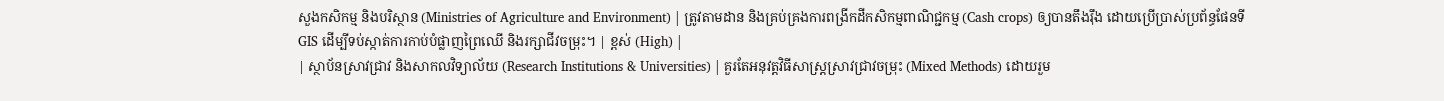សួងកសិកម្ម និងបរិស្ថាន (Ministries of Agriculture and Environment) | ត្រូវតាមដាន និងគ្រប់គ្រងការពង្រីកដីកសិកម្មពាណិជ្ជកម្ម (Cash crops) ឲ្យបានតឹងរ៉ឹង ដោយប្រើប្រាស់ប្រព័ន្ធផែនទី GIS ដើម្បីទប់ស្កាត់ការកាប់បំផ្លាញព្រៃឈើ និងរក្សាជីវចម្រុះ។ | ខ្ពស់ (High) |
| ស្ថាប័នស្រាវជ្រាវ និងសាកលវិទ្យាល័យ (Research Institutions & Universities) | គួរតែអនុវត្តវិធីសាស្ត្រស្រាវជ្រាវចម្រុះ (Mixed Methods) ដោយរួម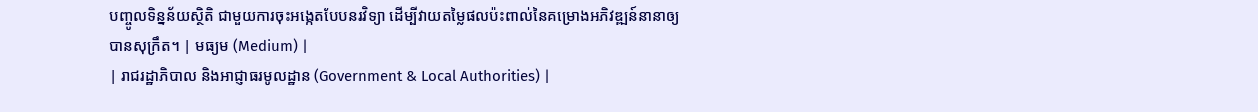បញ្ចូលទិន្នន័យស្ថិតិ ជាមួយការចុះអង្កេតបែបនរវិទ្យា ដើម្បីវាយតម្លៃផលប៉ះពាល់នៃគម្រោងអភិវឌ្ឍន៍នានាឲ្យបានសុក្រឹត។ | មធ្យម (Medium) |
| រាជរដ្ឋាភិបាល និងអាជ្ញាធរមូលដ្ឋាន (Government & Local Authorities) |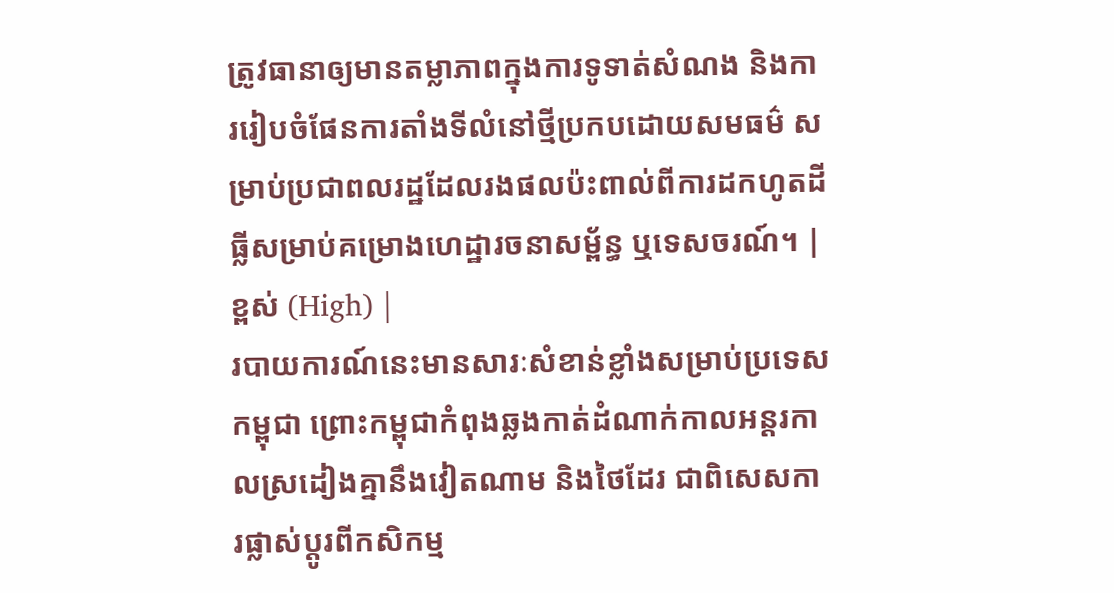ត្រូវធានាឲ្យមានតម្លាភាពក្នុងការទូទាត់សំណង និងការរៀបចំផែនការតាំងទីលំនៅថ្មីប្រកបដោយសមធម៌ សម្រាប់ប្រជាពលរដ្ឋដែលរងផលប៉ះពាល់ពីការដកហូតដីធ្លីសម្រាប់គម្រោងហេដ្ឋារចនាសម្ព័ន្ធ ឬទេសចរណ៍។ | ខ្ពស់ (High) |
របាយការណ៍នេះមានសារៈសំខាន់ខ្លាំងសម្រាប់ប្រទេសកម្ពុជា ព្រោះកម្ពុជាកំពុងឆ្លងកាត់ដំណាក់កាលអន្តរកាលស្រដៀងគ្នានឹងវៀតណាម និងថៃដែរ ជាពិសេសការផ្លាស់ប្តូរពីកសិកម្ម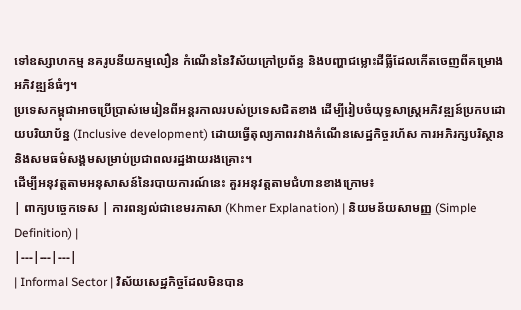ទៅឧស្សាហកម្ម នគរូបនីយកម្មលឿន កំណើននៃវិស័យក្រៅប្រព័ន្ធ និងបញ្ហាជម្លោះដីធ្លីដែលកើតចេញពីគម្រោងអភិវឌ្ឍន៍ធំៗ។
ប្រទេសកម្ពុជាអាចប្រើប្រាស់មេរៀនពីអន្តរកាលរបស់ប្រទេសជិតខាង ដើម្បីរៀបចំយុទ្ធសាស្ត្រអភិវឌ្ឍន៍ប្រកបដោយបរិយាប័ន្ន (Inclusive development) ដោយធ្វើតុល្យភាពរវាងកំណើនសេដ្ឋកិច្ចរហ័ស ការអភិរក្សបរិស្ថាន និងសមធម៌សង្គមសម្រាប់ប្រជាពលរដ្ឋងាយរងគ្រោះ។
ដើម្បីអនុវត្តតាមអនុសាសន៍នៃរបាយការណ៍នេះ គួរអនុវត្តតាមជំហានខាងក្រោម៖
| ពាក្យបច្ចេកទេស | ការពន្យល់ជាខេមរភាសា (Khmer Explanation) | និយមន័យសាមញ្ញ (Simple Definition) |
|---|---|---|
| Informal Sector | វិស័យសេដ្ឋកិច្ចដែលមិនបាន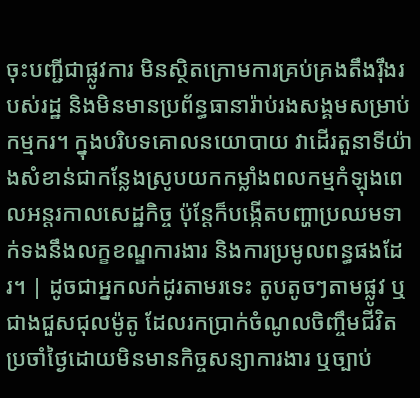ចុះបញ្ជីជាផ្លូវការ មិនស្ថិតក្រោមការគ្រប់គ្រងតឹងរ៉ឹងរបស់រដ្ឋ និងមិនមានប្រព័ន្ធធានារ៉ាប់រងសង្គមសម្រាប់កម្មករ។ ក្នុងបរិបទគោលនយោបាយ វាដើរតួនាទីយ៉ាងសំខាន់ជាកន្លែងស្រូបយកកម្លាំងពលកម្មកំឡុងពេលអន្តរកាលសេដ្ឋកិច្ច ប៉ុន្តែក៏បង្កើតបញ្ហាប្រឈមទាក់ទងនឹងលក្ខខណ្ឌការងារ និងការប្រមូលពន្ធផងដែរ។ | ដូចជាអ្នកលក់ដូរតាមរទេះ តូបតូចៗតាមផ្លូវ ឬជាងជួសជុលម៉ូតូ ដែលរកប្រាក់ចំណូលចិញ្ចឹមជីវិតប្រចាំថ្ងៃដោយមិនមានកិច្ចសន្យាការងារ ឬច្បាប់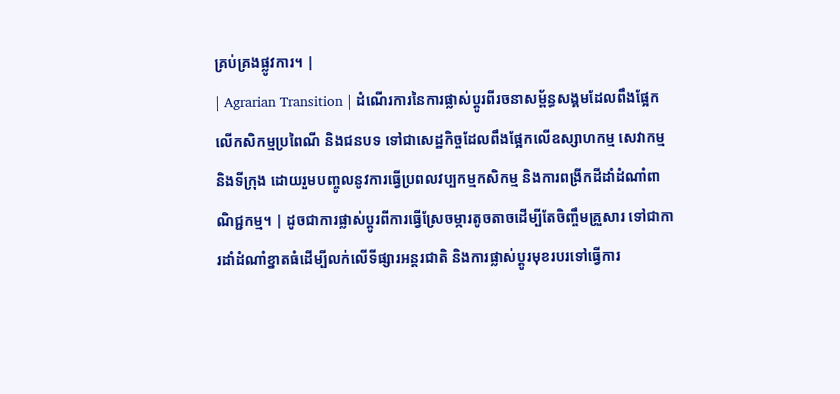គ្រប់គ្រងផ្លូវការ។ |
| Agrarian Transition | ដំណើរការនៃការផ្លាស់ប្តូរពីរចនាសម្ព័ន្ធសង្គមដែលពឹងផ្អែកលើកសិកម្មប្រពៃណី និងជនបទ ទៅជាសេដ្ឋកិច្ចដែលពឹងផ្អែកលើឧស្សាហកម្ម សេវាកម្ម និងទីក្រុង ដោយរួមបញ្ចូលនូវការធ្វើប្រពលវប្បកម្មកសិកម្ម និងការពង្រីកដីដាំដំណាំពាណិជ្ជកម្ម។ | ដូចជាការផ្លាស់ប្តូរពីការធ្វើស្រែចម្ការតូចតាចដើម្បីតែចិញ្ចឹមគ្រួសារ ទៅជាការដាំដំណាំខ្នាតធំដើម្បីលក់លើទីផ្សារអន្តរជាតិ និងការផ្លាស់ប្តូរមុខរបរទៅធ្វើការ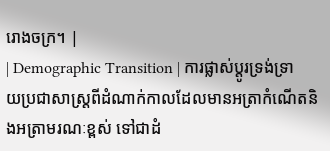រោងចក្រ។ |
| Demographic Transition | ការផ្លាស់ប្តូរទ្រង់ទ្រាយប្រជាសាស្ត្រពីដំណាក់កាលដែលមានអត្រាកំណើតនិងអត្រាមរណៈខ្ពស់ ទៅជាដំ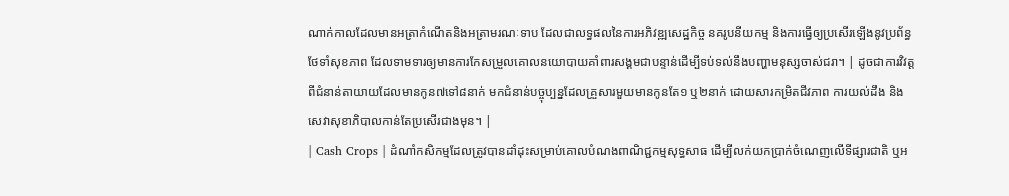ណាក់កាលដែលមានអត្រាកំណើតនិងអត្រាមរណៈទាប ដែលជាលទ្ធផលនៃការអភិវឌ្ឍសេដ្ឋកិច្ច នគរូបនីយកម្ម និងការធ្វើឲ្យប្រសើរឡើងនូវប្រព័ន្ធថែទាំសុខភាព ដែលទាមទារឲ្យមានការកែសម្រួលគោលនយោបាយគាំពារសង្គមជាបន្ទាន់ដើម្បីទប់ទល់នឹងបញ្ហាមនុស្សចាស់ជរា។ | ដូចជាការវិវត្តពីជំនាន់តាយាយដែលមានកូន៧ទៅ៨នាក់ មកជំនាន់បច្ចុប្បន្នដែលគ្រួសារមួយមានកូនតែ១ ឬ២នាក់ ដោយសារកម្រិតជីវភាព ការយល់ដឹង និងសេវាសុខាភិបាលកាន់តែប្រសើរជាងមុន។ |
| Cash Crops | ដំណាំកសិកម្មដែលត្រូវបានដាំដុះសម្រាប់គោលបំណងពាណិជ្ជកម្មសុទ្ធសាធ ដើម្បីលក់យកប្រាក់ចំណេញលើទីផ្សារជាតិ ឬអ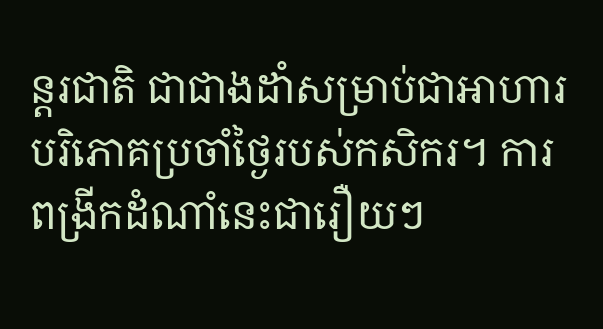ន្តរជាតិ ជាជាងដាំសម្រាប់ជាអាហារបរិភោគប្រចាំថ្ងៃរបស់កសិករ។ ការពង្រីកដំណាំនេះជារឿយៗ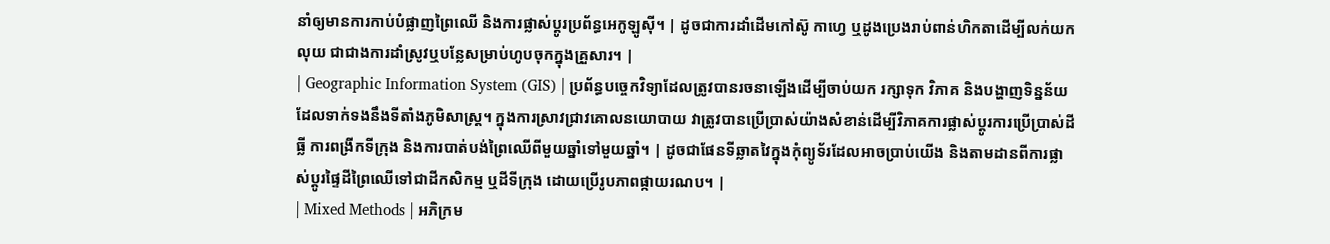នាំឲ្យមានការកាប់បំផ្លាញព្រៃឈើ និងការផ្លាស់ប្តូរប្រព័ន្ធអេកូឡូស៊ី។ | ដូចជាការដាំដើមកៅស៊ូ កាហ្វេ ឬដូងប្រេងរាប់ពាន់ហិកតាដើម្បីលក់យកលុយ ជាជាងការដាំស្រូវឬបន្លែសម្រាប់ហូបចុកក្នុងគ្រួសារ។ |
| Geographic Information System (GIS) | ប្រព័ន្ធបច្ចេកវិទ្យាដែលត្រូវបានរចនាឡើងដើម្បីចាប់យក រក្សាទុក វិភាគ និងបង្ហាញទិន្នន័យដែលទាក់ទងនឹងទីតាំងភូមិសាស្ត្រ។ ក្នុងការស្រាវជ្រាវគោលនយោបាយ វាត្រូវបានប្រើប្រាស់យ៉ាងសំខាន់ដើម្បីវិភាគការផ្លាស់ប្តូរការប្រើប្រាស់ដីធ្លី ការពង្រីកទីក្រុង និងការបាត់បង់ព្រៃឈើពីមួយឆ្នាំទៅមួយឆ្នាំ។ | ដូចជាផែនទីឆ្លាតវៃក្នុងកុំព្យូទ័រដែលអាចប្រាប់យើង និងតាមដានពីការផ្លាស់ប្តូរផ្ទៃដីព្រៃឈើទៅជាដីកសិកម្ម ឬដីទីក្រុង ដោយប្រើរូបភាពផ្កាយរណប។ |
| Mixed Methods | អភិក្រម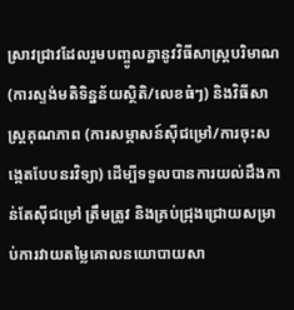ស្រាវជ្រាវដែលរួមបញ្ចូលគ្នានូវវិធីសាស្ត្របរិមាណ (ការស្ទង់មតិទិន្នន័យស្ថិតិ/លេខធំៗ) និងវិធីសាស្ត្រគុណភាព (ការសម្ភាសន៍ស៊ីជម្រៅ/ការចុះសង្កេតបែបនរវិទ្យា) ដើម្បីទទួលបានការយល់ដឹងកាន់តែស៊ីជម្រៅ ត្រឹមត្រូវ និងគ្រប់ជ្រុងជ្រោយសម្រាប់ការវាយតម្លៃគោលនយោបាយសា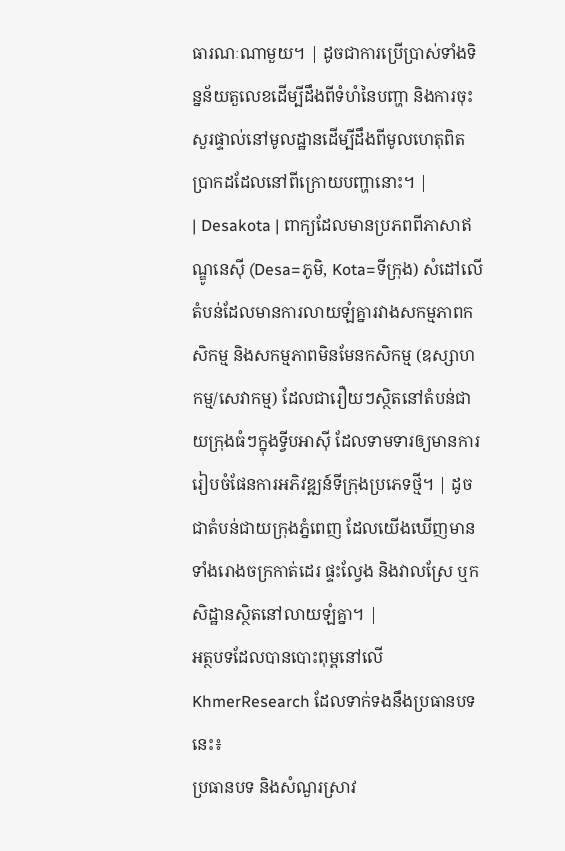ធារណៈណាមួយ។ | ដូចជាការប្រើប្រាស់ទាំងទិន្នន័យតួលេខដើម្បីដឹងពីទំហំនៃបញ្ហា និងការចុះសួរផ្ទាល់នៅមូលដ្ឋានដើម្បីដឹងពីមូលហេតុពិតប្រាកដដែលនៅពីក្រោយបញ្ហានោះ។ |
| Desakota | ពាក្យដែលមានប្រភពពីភាសាឥណ្ឌូនេស៊ី (Desa=ភូមិ, Kota=ទីក្រុង) សំដៅលើតំបន់ដែលមានការលាយឡំគ្នារវាងសកម្មភាពកសិកម្ម និងសកម្មភាពមិនមែនកសិកម្ម (ឧស្សាហកម្ម/សេវាកម្ម) ដែលជារឿយៗស្ថិតនៅតំបន់ជាយក្រុងធំៗក្នុងទ្វីបអាស៊ី ដែលទាមទារឲ្យមានការរៀបចំផែនការអភិវឌ្ឍន៍ទីក្រុងប្រភេទថ្មី។ | ដូចជាតំបន់ជាយក្រុងភ្នំពេញ ដែលយើងឃើញមានទាំងរោងចក្រកាត់ដេរ ផ្ទះល្វែង និងវាលស្រែ ឬកសិដ្ឋានស្ថិតនៅលាយឡំគ្នា។ |
អត្ថបទដែលបានបោះពុម្ពនៅលើ KhmerResearch ដែលទាក់ទងនឹងប្រធានបទនេះ៖
ប្រធានបទ និងសំណួរស្រាវ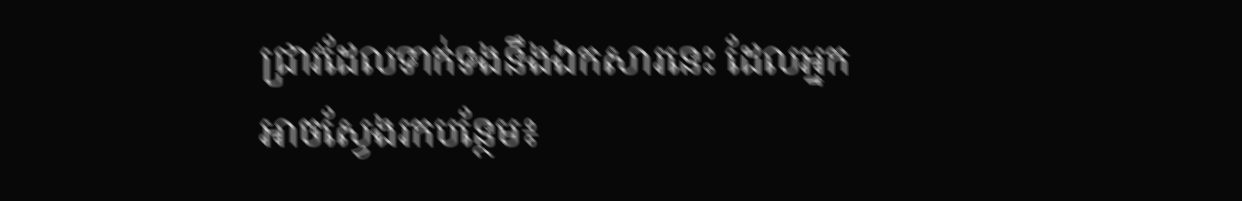ជ្រាវដែលទាក់ទងនឹងឯកសារនេះ ដែលអ្នកអាចស្វែងរកបន្ថែម៖